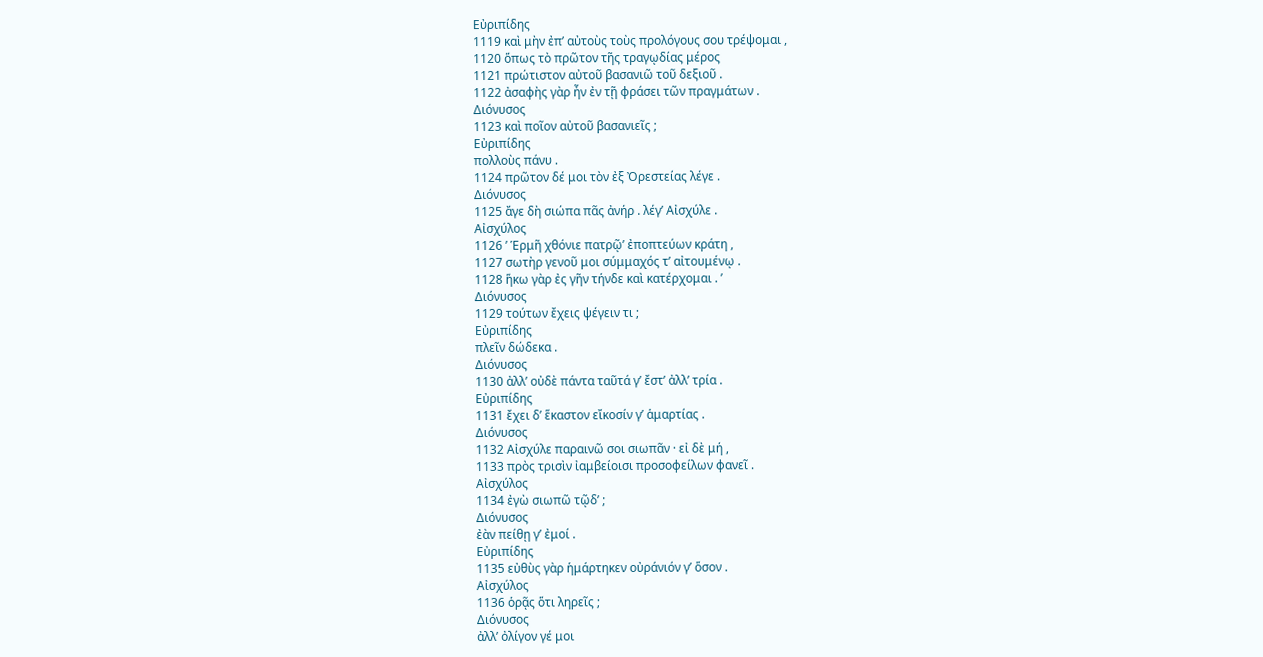Εὐριπίδης
1119 καὶ μὴν ἐπ’ αὐτοὺς τοὺς προλόγους σου τρέψομαι ,
1120 ὅπως τὸ πρῶτον τῆς τραγῳδίας μέρος
1121 πρώτιστον αὐτοῦ βασανιῶ τοῦ δεξιοῦ .
1122 ἀσαφὴς γὰρ ἦν ἐν τῇ φράσει τῶν πραγμάτων .
Διόνυσος
1123 καὶ ποῖον αὐτοῦ βασανιεῖς ;
Εὐριπίδης
πολλοὺς πάνυ .
1124 πρῶτον δέ μοι τὸν ἐξ Ὀρεστείας λέγε .
Διόνυσος
1125 ἄγε δὴ σιώπα πᾶς ἀνήρ . λέγ’ Αἰσχύλε .
Αἰσχύλος
1126 ʹ Ἑρμῆ χθόνιε πατρῷ’ ἐποπτεύων κράτη ,
1127 σωτὴρ γενοῦ μοι σύμμαχός τ’ αἰτουμένῳ .
1128 ἥκω γὰρ ἐς γῆν τήνδε καὶ κατέρχομαι . ʹ
Διόνυσος
1129 τούτων ἔχεις ψέγειν τι ;
Εὐριπίδης
πλεῖν δώδεκα .
Διόνυσος
1130 ἀλλ’ οὐδὲ πάντα ταῦτά γ’ ἔστ’ ἀλλ’ τρία .
Εὐριπίδης
1131 ἔχει δ’ ἕκαστον εἴκοσίν γ’ ἁμαρτίας .
Διόνυσος
1132 Αἰσχύλε παραινῶ σοι σιωπᾶν · εἰ δὲ μή ,
1133 πρὸς τρισὶν ἰαμβείοισι προσοφείλων φανεῖ .
Αἰσχύλος
1134 ἐγὼ σιωπῶ τῷδ’ ;
Διόνυσος
ἐὰν πείθῃ γ’ ἐμοί .
Εὐριπίδης
1135 εὐθὺς γὰρ ἡμάρτηκεν οὐράνιόν γ’ ὅσον .
Αἰσχύλος
1136 ὁρᾷς ὅτι ληρεῖς ;
Διόνυσος
ἀλλ’ ὀλίγον γέ μοι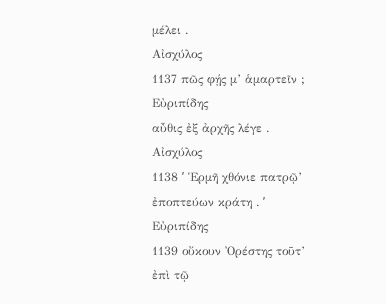μέλει .
Αἰσχύλος
1137 πῶς φῄς μ’ ἁμαρτεῖν ;
Εὐριπίδης
αὖθις ἐξ ἀρχῆς λέγε .
Αἰσχύλος
1138 ʹ Ἑρμῆ χθόνιε πατρῷ’ ἐποπτεύων κράτη . ʹ
Εὐριπίδης
1139 οὔκουν Ὀρέστης τοῦτ’ ἐπὶ τῷ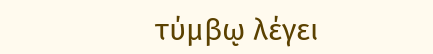τύμβῳ λέγει